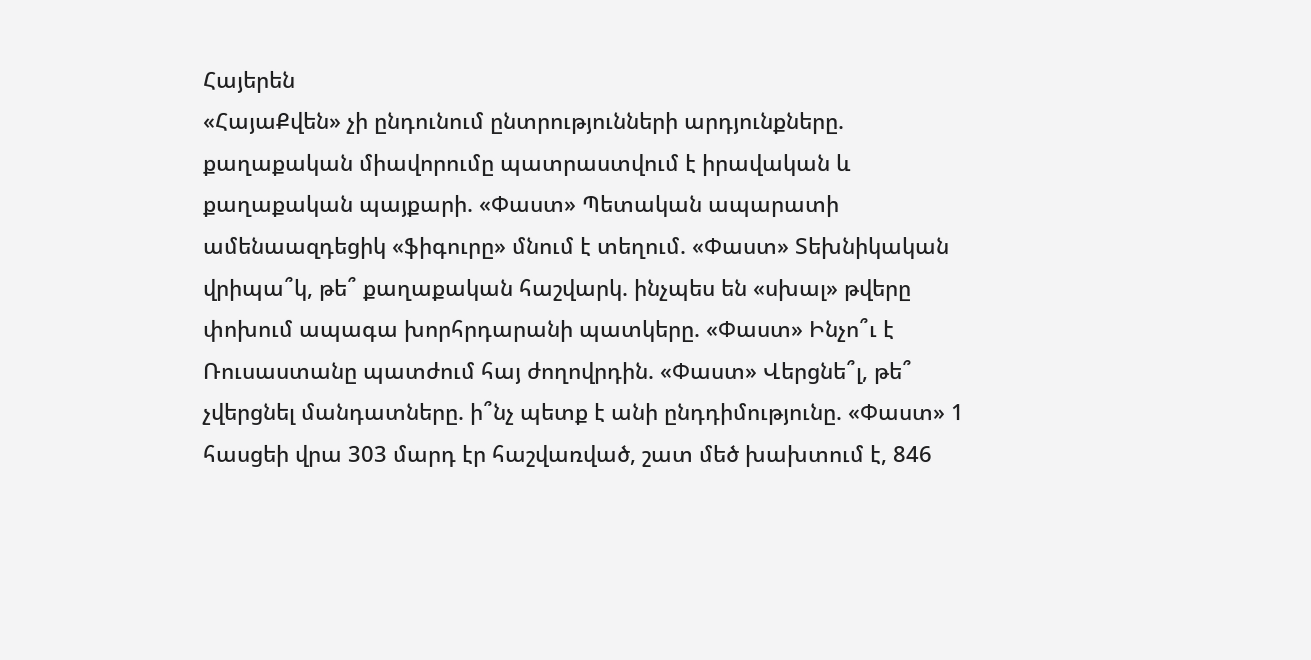Հայերեն
«ՀայաՔվեն» չի ընդունում ընտրությունների արդյունքները. քաղաքական միավորումը պատրաստվում է իրավական և քաղաքական պայքարի. «Փաստ» Պետական ապարատի ամենաազդեցիկ «ֆիգուրը» մնում է տեղում. «Փաստ» Տեխնիկական վրիպա՞կ, թե՞ քաղաքական հաշվարկ. ինչպես են «սխալ» թվերը փոխում ապագա խորհրդարանի պատկերը. «Փաստ» Ինչո՞ւ է Ռուսաստանը պատժում հայ ժողովրդին. «Փաստ» Վերցնե՞լ, թե՞ չվերցնել մանդատները. ի՞նչ պետք է անի ընդդիմությունը. «Փաստ» 1 հասցեի վրա 303 մարդ էր հաշվառված, շատ մեծ խախտում է, 846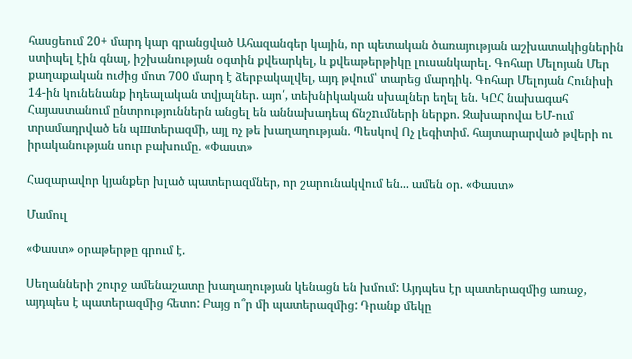հասցեում 20+ մարդ կար գրանցված Ահազանգեր կային, որ պետական ծառայության աշխատակիցներին ստիպել էին գնալ, իշխանության օգտին քվեարկել, և քվեաթերթիկը լուսանկարել. Գոհար Մելոյան Մեր քաղաքական ուժից մոտ 700 մարդ է ձերբակալվել, այդ թվում՝ տարեց մարդիկ. Գոհար Մելոյան Հունիսի 14-ին կունենանք իդեալական տվյալներ. այո՛, տեխնիկական սխալներ եղել են. ԿԸՀ նախագահ Հայաստանում ընտրություններն անցել են աննախադեպ ճնշnւմների ներքո. Զախարովա ԵՄ-ում տրամադրված են պшտերազմի, այլ ոչ թե խաղաղության. Պեսկով Ոչ լեգիտիմ. հայտարարված թվերի ու իրականության սուր բախումը. «Փաստ»

Հազարավոր կյանքեր խլած պատերազմներ, որ շարունակվում են... ամեն օր. «Փաստ»

Մամուլ

«Փաստ» օրաթերթը գրում է.

Սեղանների շուրջ ամենաշատը խաղաղության կենացն են խմում: Այդպես էր պատերազմից առաջ, այդպես է պատերազմից հետո: Բայց ո՞ր մի պատերազմից: Դրանք մեկը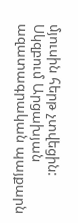մյուսին հերթ չտվեցին: Սկզբում Արցախյան ազատագրական պայքարն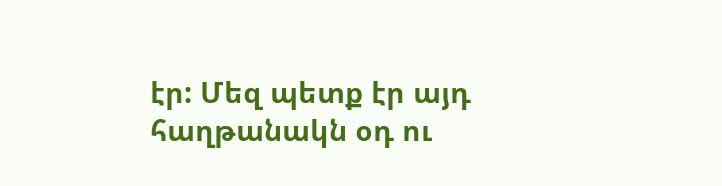էր: Մեզ պետք էր այդ հաղթանակն օդ ու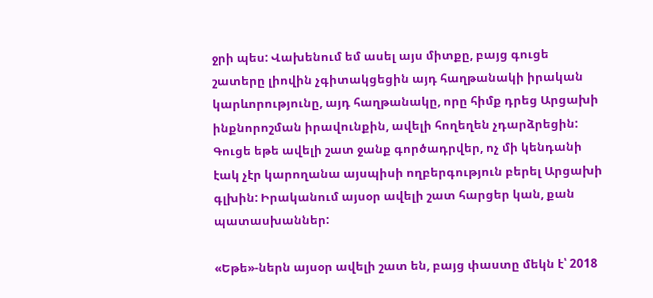ջրի պես: Վախենում եմ ասել այս միտքը, բայց գուցե շատերը լիովին չգիտակցեցին այդ հաղթանակի իրական կարևորությունը, այդ հաղթանակը, որը հիմք դրեց Արցախի ինքնորոշման իրավունքին, ավելի հողեղեն չդարձրեցին: Գուցե եթե ավելի շատ ջանք գործադրվեր, ոչ մի կենդանի էակ չէր կարողանա այսպիսի ողբերգություն բերել Արցախի գլխին: Իրականում այսօր ավելի շատ հարցեր կան, քան պատասխաններ:

«Եթե»-ներն այսօր ավելի շատ են, բայց փաստը մեկն է՝ 2018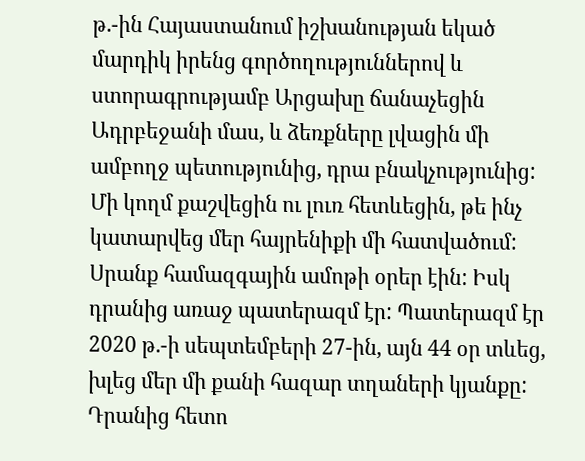թ.-ին Հայաստանում իշխանության եկած մարդիկ իրենց գործողություններով և ստորագրությամբ Արցախը ճանաչեցին Ադրբեջանի մաս, և ձեռքները լվացին մի ամբողջ պետությունից, դրա բնակչությունից: Մի կողմ քաշվեցին ու լուռ հետևեցին, թե ինչ կատարվեց մեր հայրենիքի մի հատվածում: Սրանք համազգային ամոթի օրեր էին: Իսկ դրանից առաջ պատերազմ էր: Պատերազմ էր 2020 թ.-ի սեպտեմբերի 27-ին, այն 44 օր տևեց, խլեց մեր մի քանի հազար տղաների կյանքը: Դրանից հետո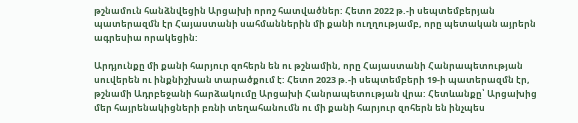թշնամուն հանձնվեցին Արցախի որոշ հատվածներ: Հետո 2022 թ.-ի սեպտեմբերյան պատերազմն էր Հայաստանի սահմաններին մի քանի ուղղությամբ, որը պետական այրերն ագրեսիա որակեցին:

Արդյունքը մի քանի հարյուր զոհերն են ու թշնամին, որը Հայաստանի Հանրապետության սուվերեն ու ինքնիշխան տարածքում է: Հետո 2023 թ.-ի սեպտեմբերի 19-ի պատերազմն էր, թշնամի Ադրբեջանի հարձակումը Արցախի Հանրապետության վրա: Հետևանքը՝ Արցախից մեր հայրենակիցների բռնի տեղահանումն ու մի քանի հարյուր զոհերն են ինչպես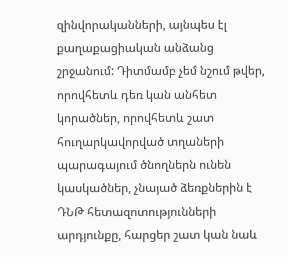զինվորականների, այնպես էլ քաղաքացիական անձանց շրջանում: Դիտմամբ չեմ նշում թվեր, որովհետև դեռ կան անհետ կորածներ, որովհետև շատ հուղարկավորված տղաների պարագայում ծնողներն ունեն կասկածներ, չնայած ձեռքներին է ԴՆԹ հետազոտությունների արդյունքը, հարցեր շատ կան նաև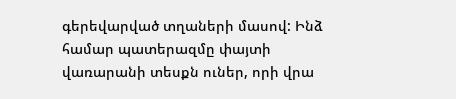գերեվարված տղաների մասով: Ինձ համար պատերազմը փայտի վառարանի տեսքն ուներ, որի վրա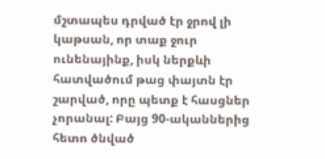մշտապես դրված էր ջրով լի կաթսան, որ տաք ջուր ունենայինք, իսկ ներքևի հատվածում թաց փայտն էր շարված, որը պետք է հասցներ չորանալ: Բայց 90-ականներից հետո ծնված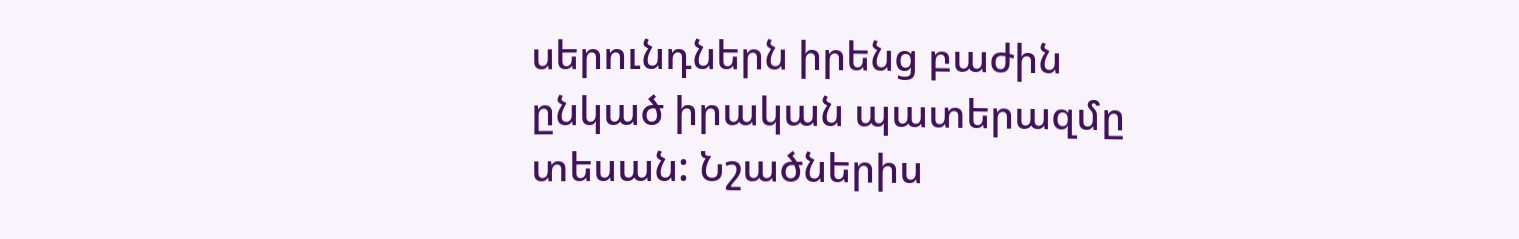սերունդներն իրենց բաժին ընկած իրական պատերազմը տեսան: Նշածներիս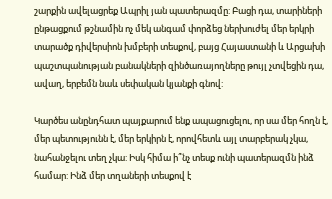շարքին ավելացրեք Ապրիլ յան պատերազմը: Բացի դա, տարիների ընթացքում թշնամին ոչ մեկ անգամ փորձեց ներխուժել մեր երկրի տարածք դիվերսիոն խմբերի տեսքով, բայց Հայաստանի և Արցախի պաշտպանության բանակների զինծառայողները թույլ չտվեցին դա, ավաղ, երբեմն նաև սեփական կյանքի գնով:

Կարծես անընդհատ պայքարում ենք ապացուցելու, որ սա մեր հողն է, մեր պետությունն է, մեր երկիրն է, որովհետև այլ տարբերակ չկա, նահանջելու տեղ չկա: Իսկ հիմա ի՞նչ տեսք ունի պատերազմն ինձ համար: Ինձ մեր տղաների տեսքով է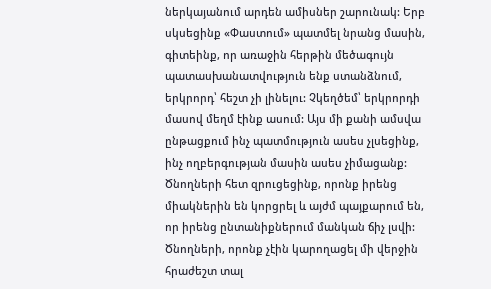ներկայանում արդեն ամիսներ շարունակ: Երբ սկսեցինք «Փաստում» պատմել նրանց մասին, գիտեինք, որ առաջին հերթին մեծագույն պատասխանատվություն ենք ստանձնում, երկրորդ՝ հեշտ չի լինելու: Չկեղծեմ՝ երկրորդի մասով մեղմ էինք ասում: Այս մի քանի ամսվա ընթացքում ինչ պատմություն ասես չլսեցինք, ինչ ողբերգության մասին ասես չիմացանք: Ծնողների հետ զրուցեցինք, որոնք իրենց միակներին են կորցրել և այժմ պայքարում են, որ իրենց ընտանիքներում մանկան ճիչ լսվի: Ծնողների, որոնք չէին կարողացել մի վերջին հրաժեշտ տալ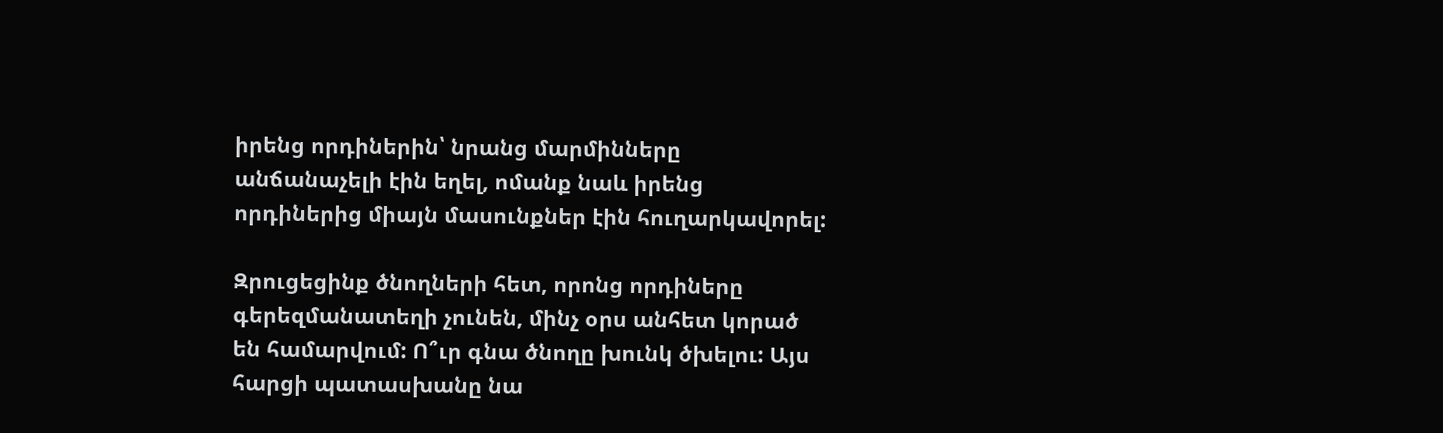իրենց որդիներին՝ նրանց մարմինները անճանաչելի էին եղել, ոմանք նաև իրենց որդիներից միայն մասունքներ էին հուղարկավորել:

Զրուցեցինք ծնողների հետ, որոնց որդիները գերեզմանատեղի չունեն, մինչ օրս անհետ կորած են համարվում: Ո՞ւր գնա ծնողը խունկ ծխելու: Այս հարցի պատասխանը նա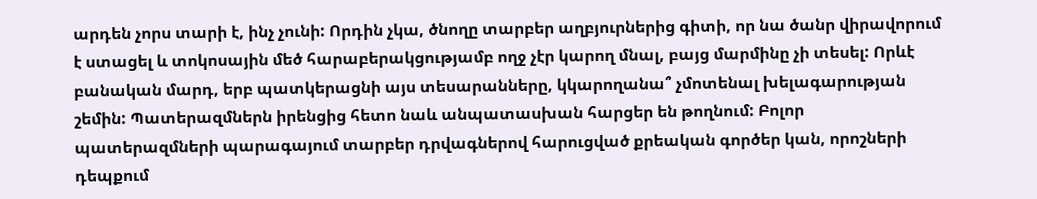արդեն չորս տարի է, ինչ չունի: Որդին չկա, ծնողը տարբեր աղբյուրներից գիտի, որ նա ծանր վիրավորում է ստացել և տոկոսային մեծ հարաբերակցությամբ ողջ չէր կարող մնալ, բայց մարմինը չի տեսել: Որևէ բանական մարդ, երբ պատկերացնի այս տեսարանները, կկարողանա՞ չմոտենալ խելագարության շեմին: Պատերազմներն իրենցից հետո նաև անպատասխան հարցեր են թողնում: Բոլոր պատերազմների պարագայում տարբեր դրվագներով հարուցված քրեական գործեր կան, որոշների դեպքում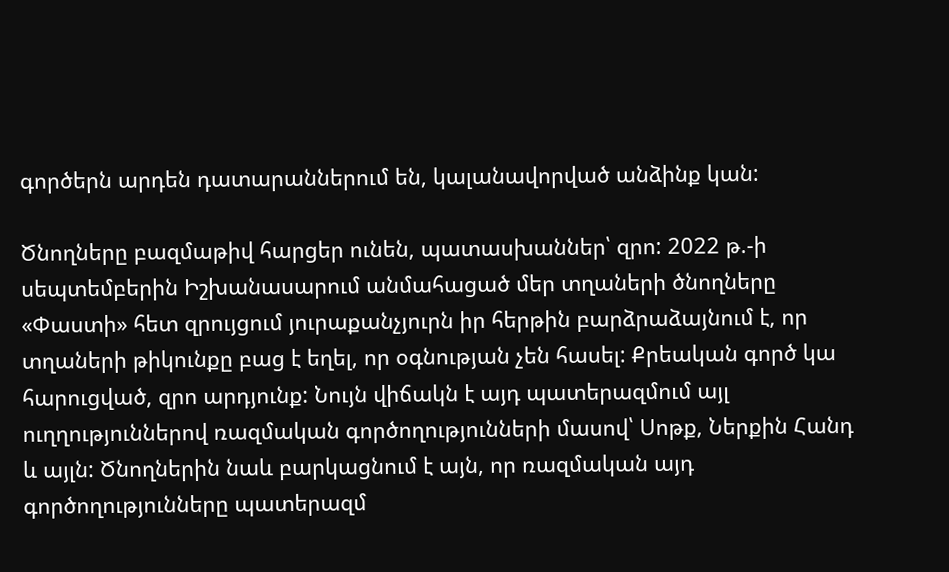գործերն արդեն դատարաններում են, կալանավորված անձինք կան:

Ծնողները բազմաթիվ հարցեր ունեն, պատասխաններ՝ զրո: 2022 թ.-ի սեպտեմբերին Իշխանասարում անմահացած մեր տղաների ծնողները «Փաստի» հետ զրույցում յուրաքանչյուրն իր հերթին բարձրաձայնում է, որ տղաների թիկունքը բաց է եղել, որ օգնության չեն հասել: Քրեական գործ կա հարուցված, զրո արդյունք: Նույն վիճակն է այդ պատերազմում այլ ուղղություններով ռազմական գործողությունների մասով՝ Սոթք, Ներքին Հանդ և այլն: Ծնողներին նաև բարկացնում է այն, որ ռազմական այդ գործողությունները պատերազմ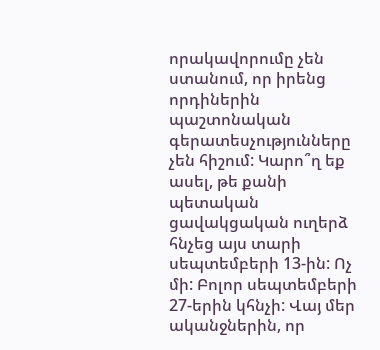որակավորումը չեն ստանում, որ իրենց որդիներին պաշտոնական գերատեսչությունները չեն հիշում: Կարո՞ղ եք ասել, թե քանի պետական ցավակցական ուղերձ հնչեց այս տարի սեպտեմբերի 13-ին: Ոչ մի: Բոլոր սեպտեմբերի 27-երին կհնչի: Վայ մեր ականջներին, որ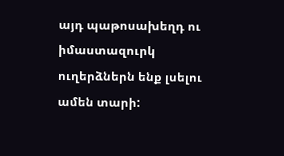այդ պաթոսախեղդ ու իմաստազուրկ ուղերձներն ենք լսելու ամեն տարի: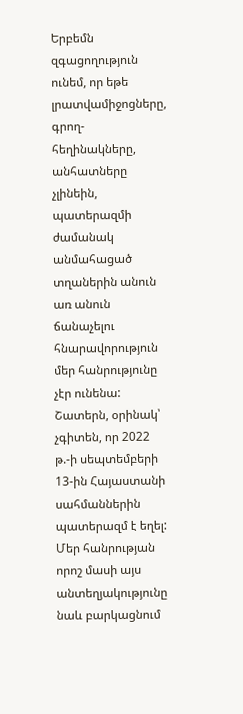Երբեմն զգացողություն ունեմ, որ եթե լրատվամիջոցները, գրող-հեղինակները, անհատները չլինեին, պատերազմի ժամանակ անմահացած տղաներին անուն առ անուն ճանաչելու հնարավորություն մեր հանրությունը չէր ունենա: Շատերն, օրինակ՝ չգիտեն, որ 2022 թ.-ի սեպտեմբերի 13-ին Հայաստանի սահմաններին պատերազմ է եղել: Մեր հանրության որոշ մասի այս անտեղյակությունը նաև բարկացնում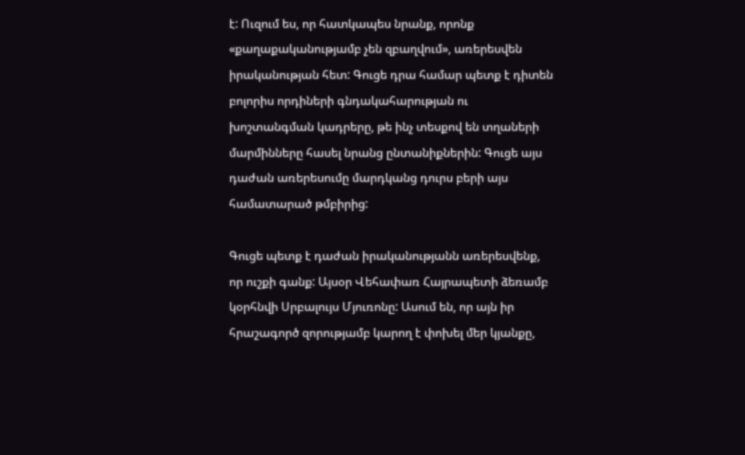է: Ուզում ես, որ հատկապես նրանք, որոնք «քաղաքականությամբ չեն զբաղվում», առերեսվեն իրականության հետ: Գուցե դրա համար պետք է դիտեն բոլորիս որդիների գնդակահարության ու խոշտանգման կադրերը, թե ինչ տեսքով են տղաների մարմինները հասել նրանց ընտանիքներին: Գուցե այս դաժան առերեսումը մարդկանց դուրս բերի այս համատարած թմբիրից:

Գուցե պետք է դաժան իրականությանն առերեսվենք, որ ուշքի գանք: Այսօր Վեհափառ Հայրապետի ձեռամբ կօրհնվի Սրբալույս Մյուռոնը: Ասում են, որ այն իր հրաշագործ զորությամբ կարող է փոխել մեր կյանքը,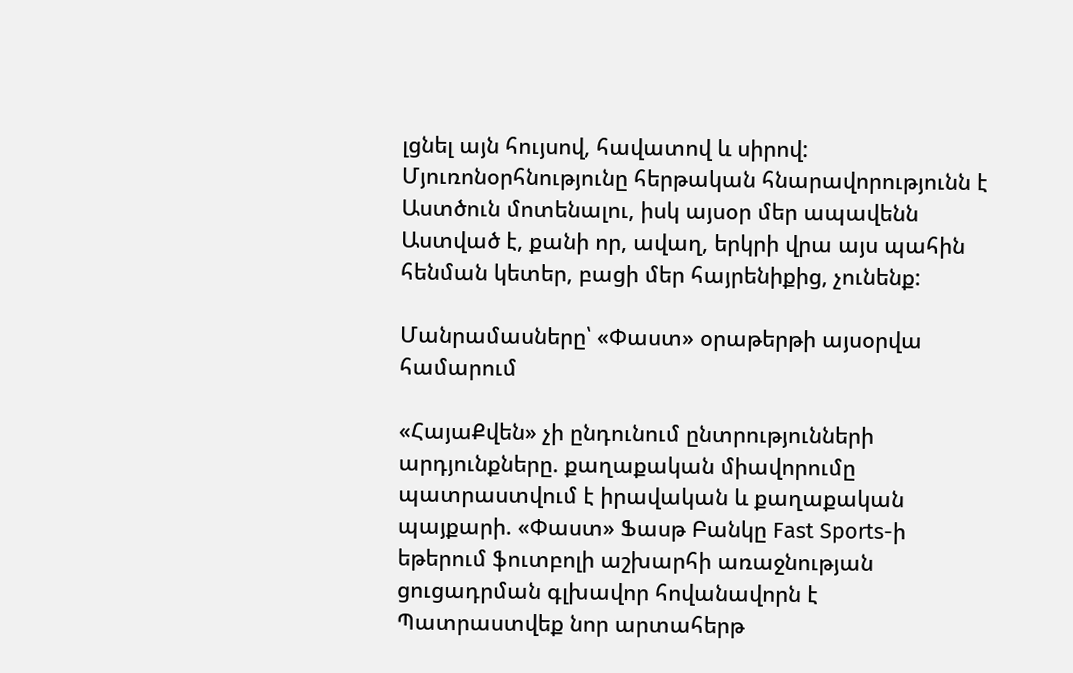լցնել այն հույսով, հավատով և սիրով: Մյուռոնօրհնությունը հերթական հնարավորությունն է Աստծուն մոտենալու, իսկ այսօր մեր ապավենն Աստված է, քանի որ, ավաղ, երկրի վրա այս պահին հենման կետեր, բացի մեր հայրենիքից, չունենք:

Մանրամասները՝ «Փաստ» օրաթերթի այսօրվա համարում

«ՀայաՔվեն» չի ընդունում ընտրությունների արդյունքները. քաղաքական միավորումը պատրաստվում է իրավական և քաղաքական պայքարի. «Փաստ» Ֆասթ Բանկը Fast Sports-ի եթերում ֆուտբոլի աշխարհի առաջնության ցուցադրման գլխավոր հովանավորն է Պատրաստվեք նոր արտահերթ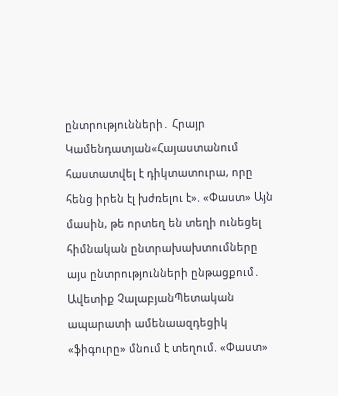ընտրությունների․ Հրայր Կամենդատյան«Հայաստանում հաստատվել է դիկտատուրա, որը հենց իրեն էլ խժռելու է». «Փաստ» Այն մասին, թե որտեղ են տեղի ունեցել հիմնական ընտրախախտումները այս ընտրությունների ընթացքում․ Ավետիք ՉալաբյանՊետական ապարատի ամենաազդեցիկ «ֆիգուրը» մնում է տեղում. «Փաստ»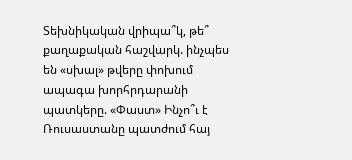Տեխնիկական վրիպա՞կ, թե՞ քաղաքական հաշվարկ. ինչպես են «սխալ» թվերը փոխում ապագա խորհրդարանի պատկերը. «Փաստ» Ինչո՞ւ է Ռուսաստանը պատժում հայ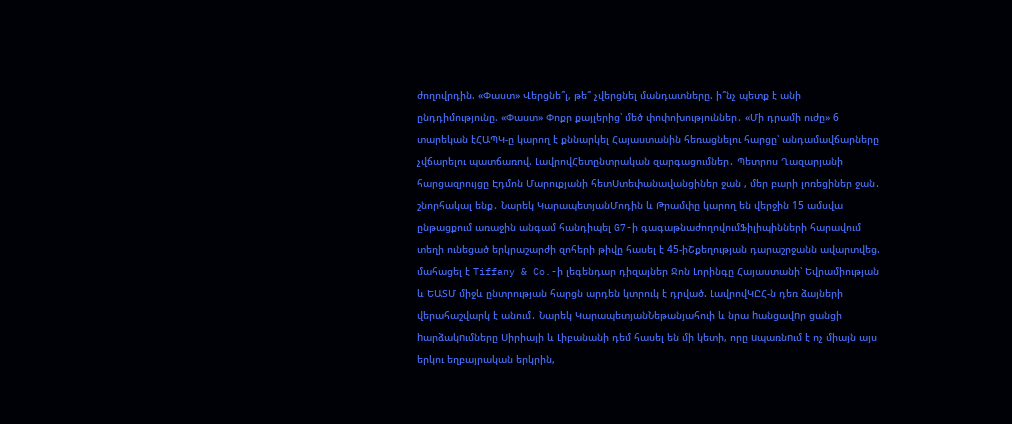ժողովրդին. «Փաստ» Վերցնե՞լ, թե՞ չվերցնել մանդատները. ի՞նչ պետք է անի ընդդիմությունը. «Փաստ» Փոքր քայլերից՝ մեծ փոփոխություններ․ «Մի դրամի ուժը» 6 տարեկան էՀԱՊԿ-ը կարող է քննարկել Հայաստանին հեռացնելու հարցը՝ անդամավճարները չվճարելու պատճառով. ԼավրովՀետընտրական զարգացումներ․ Պետրոս Ղազարյանի հարցազրույցը Էդմոն Մարուքյանի հետՍտեփանավանցիներ ջան , մեր բարի լոռեցիներ ջան․ շնորհակալ ենք․ Նարեկ ԿարապետյանՄոդին և Թրամփը կարող են վերջին 15 ամսվա ընթացքում առաջին անգամ հանդիպել G7-ի գագաթնաժողովումՖիլիպինների հարավում տեղի ունեցած երկրաշարժի զոհերի թիվը հասել է 45-իՇքեղության դարաշրջանն ավարտվեց. մահացել է Tiffany & Co.-ի լեգենդար դիզայներ Ջոն Լորինգը Հայաստանի՝ Եվրամիության և ԵԱՏՄ միջև ընտրության հարցն արդեն կտրուկ է դրված. ԼավրովԿԸՀ-ն դեռ ձայների վերահաշվարկ է անում․ Նարեկ ԿարապետյանՆեթանյահուի և նրա hանցավnր ցանցի hարձակnւմները Սիրիայի և Լիբանանի դեմ հասել են մի կետի, որը uպառնnւմ է ոչ միայն այս երկու եղբայրական երկրին,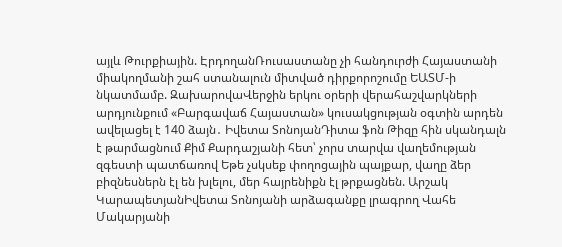այլև Թուրքիային. ԷրդողանՌուսաստանը չի հանդուրժի Հայաստանի միակողմանի շահ ստանալուն միտված դիրքորոշումը ԵԱՏՄ-ի նկատմամբ. ԶախարովաՎերջին երկու օրերի վերահաշվարկների արդյունքում «Բարգավաճ Հայաստան» կուսակցության օգտին արդեն ավելացել է 140 ձայն․ Իվետա ՏոնոյանԴիտա ֆոն Թիզը հին սկանդալն է թարմացնում Քիմ Քարդաշյանի հետ՝ չորս տարվա վաղեմության զգեստի պատճառով Եթե չսկսեք փողոցային պայքար, վաղը ձեր բիզնեսներն էլ են խլելու, մեր հայրենիքն էլ թրքացնեն. Արշակ ԿարապետյանԻվետա Տոնոյանի արձագանքը լրագրող Վահե Մակարյանի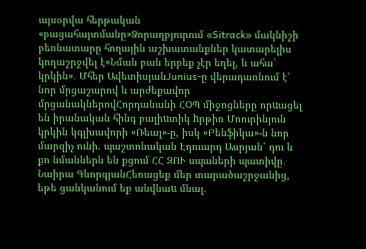այսօրվա հերթական «բացահայտմանը»Ձորաղբյուրում «Sitrack» մակնիշի բեռնատարը հողային աշխատանքներ կատարելիս կողաշրջվել է«Նման բան երբեք չէր եղել, և ահա՝ կրկին»․ Մհեր ԱվետիսյանJunius-ը վերադառնում է՝ նոր մրցաշարով և արժեքավոր մրցանակներովՀորդանանի ՀՕՊ միջոցները որuացել են իրանական հինգ բալիuտիկ hրթիռ Մոուրինյուն կրկին կգլխավորի «Ռեալ»-ը, իսկ «Բենֆիկա»-ն նոր մարզիչ ունի. պաշտոնական Էդուարդ Ասրյան՝ դու և քո նմաններն են քցում ՀՀ ԶՈՒ սպաների պատիվը․ Նաիրա ԳևորգյանՀեռացեք մեր տարածաշրջանից, եթե ցանկանում եք անվնաu մնալ.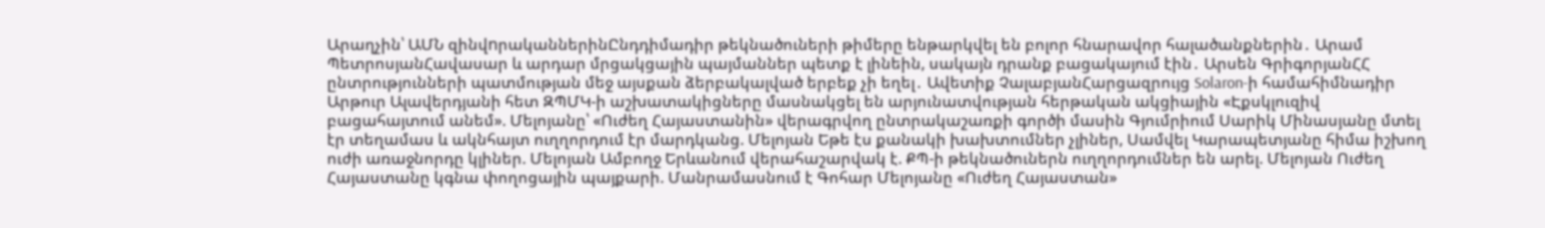Արաղչին՝ ԱՄՆ զինվnրականներինԸնդդիմադիր թեկնածուների թիմերը ենթարկվել են բոլոր հնարավոր հալածանքներին․ Արամ ՊետրոսյանՀավասար և արդար մրցակցային պայմաններ պետք է լինեին, սակայն դրանք բացակայում էին․ Արսեն ԳրիգորյանՀՀ ընտրությունների պատմության մեջ այսքան ձերբակալված երբեք չի եղել․ Ավետիք ՉալաբյանՀարցազրույց Solaron-ի համահիմնադիր Արթուր Ալավերդյանի հետ ԶՊՄԿ-ի աշխատակիցները մասնակցել են արյունատվության հերթական ակցիային «Էքսկլուզիվ բացահայտում անեմ». Մելոյանը՝ «Ուժեղ Հայաստանին» վերագրվող ընտրակաշառքի գործի մասին Գյումրիում Սարիկ Մինասյանը մտել էր տեղամաս և ակնհայտ ուղղորդում էր մարդկանց. Մելոյան Եթե էս քանակի խախտումներ չլիներ, Սամվել Կարապետյանը հիմա իշխող ուժի առաջնորդը կլիներ. Մելոյան Ամբողջ Երևանում վերահաշարվակ է. ՔՊ-ի թեկնածուներն ուղղորդումներ են արել. Մելոյան Ուժեղ Հայաստանը կգնա փողոցային պայքարի. Մանրամասնում է Գոհար Մելոյանը «Ուժեղ Հայաստան»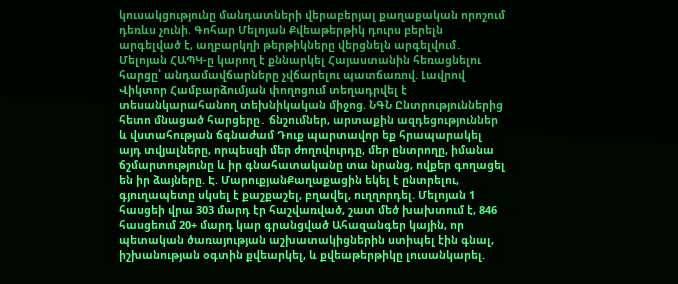կուսակցությունը մանդատների վերաբերյալ քաղաքական որոշում դեռևս չունի. Գոհար Մելոյան Քվեաթերթիկ դուրս բերելն արգելված է, աղբարկղի թերթիկները վերցնելն արգելվում․ Մելոյան ՀԱՊԿ-ը կարող է քննարկել Հայաստանին հեռացնելու հարցը՝ անդամավճարները չվճարելու պատճառով. Լավրով Վիկտոր Համբարձումյան փողոցում տեղադրվել է տեսանկարահանող տեխնիկական միջոց. ՆԳՆ Ընտրություններից հետո մնացած հարցերը․ ճնշումներ, արտաքին ազդեցություններ և վստահության ճգնաժամ Դուք պարտավոր եք հրապարակել այդ տվյալները, որպեսզի մեր ժողովուրդը, մեր ընտրողը, իմանա ճշմարտությունը և իր գնահատականը տա նրանց, ովքեր գողացել են իր ձայները. Է. ՄարուքյանՔաղաքացին եկել է ընտրելու, գյուղապետը սկսել է քաշքաշել, բղավել, ուղղորդել. Մելոյան 1 հասցեի վրա 303 մարդ էր հաշվառված, շատ մեծ խախտում է, 846 հասցեում 20+ մարդ կար գրանցված Ահազանգեր կային, որ պետական ծառայության աշխատակիցներին ստիպել էին գնալ, իշխանության օգտին քվեարկել, և քվեաթերթիկը լուսանկարել.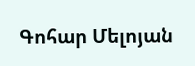Գոհար Մելոյան